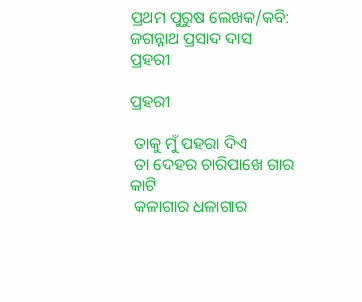ପ୍ରଥମ ପୁରୁଷ ଲେଖକ/କବି: ଜଗନ୍ନାଥ ପ୍ରସାଦ ଦାସ
ପ୍ରହରୀ

ପ୍ରହରୀ

 ତାକୁ ମୁଁ ପହରା ଦିଏ
 ତା ଦେହର ଚାରିପାଖେ ଗାର କାଟି
 କଳାଗାର ଧଳାଗାର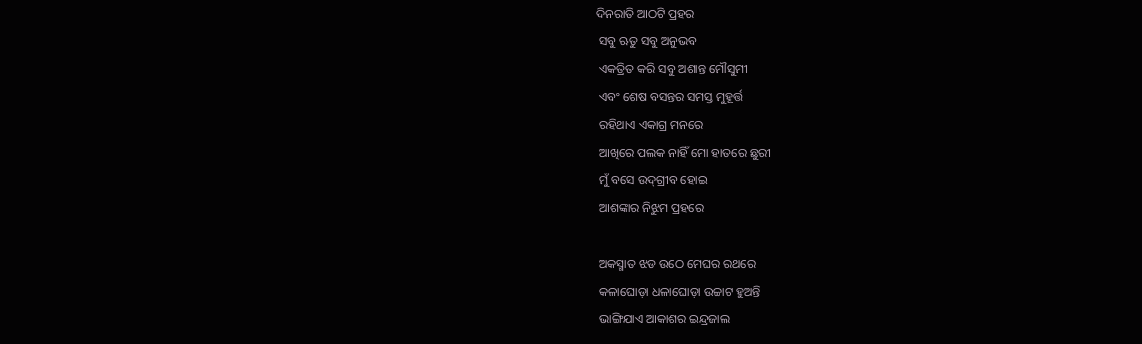ଦିନରାତି ଆଠଟି ପ୍ରହର
 ସବୁ ଋତୁ ସବୁ ଅନୁଭବ
 ଏକତ୍ରିତ କରି ସବୁ ଅଶାନ୍ତ ମୌସୁମୀ
 ଏବଂ ଶେଷ ବସନ୍ତର ସମସ୍ତ ମୁହୂର୍ତ୍ତ
 ରହିଥାଏ ଏକାଗ୍ର ମନରେ
 ଆଖିରେ ପଲକ ନାହିଁ ମୋ ହାତରେ ଛୁରୀ
 ମୁଁ ବସେ ଉଦ୍‌ଗ୍ରୀବ ହୋଇ
 ଆଶଙ୍କାର ନିଝୁମ ପ୍ରହରେ

 ଅକସ୍ମାତ ଝଡ ଉଠେ ମେଘର ରଥରେ
 କଳାଘୋଡ଼ା ଧଳାଘୋଡ଼ା ଉଚ୍ଚାଟ ହୁଅନ୍ତି
 ଭାଙ୍ଗିଯାଏ ଆକାଶର ଇନ୍ଦ୍ରଜାଲ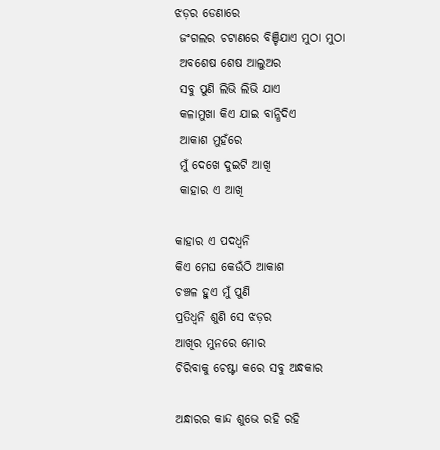ଝଡ଼ର ଡେଣାରେ
 ଜଂଗଲର ଚଟାଣରେ ବିଞ୍ଚିଯାଏ ମୁଠା ମୁଠା
 ଅବଶେଷ ଶେଷ ଆଲୁଅର
 ସବୁ ପୁଣି ଲିଭି ଲିଭି ଯାଏ
 କଳାମୁଖା କିଏ ଯାଇ ବାନ୍ଧିଦିଏ
 ଆକାଶ ମୁହଁରେ
 ମୁଁ ଦେଖେ ଦୁଇଟି ଆଖି
 କାହାର ଏ ଆଖି

କାହାର ଏ ପଦଧ୍ୱନି
କିଏ ମେଘ କେଉଁଠି ଆକାଶ
ଚଞ୍ଚଳ ହୁଏ ମୁଁ ପୁଣି
ପ୍ରତିଧ୍ୱନି ଶୁଣି ସେ ଝଡ଼ର
ଆଖିର ମୁନରେ ମୋର
ଚିରିବାକୁ ଚେଷ୍ଟା କରେ ସବୁ ଅନ୍ଧକାର

ଅନ୍ଧାରର କାନ୍ଦ ଶୁଭେ ରହି ରହି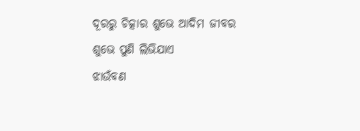ଦୂରରୁ ଚିତ୍କାର ଶୁଭେ ଆଦିମ ଜୀବର
ଶୁଭେ ପୁଣି ଲିଭିଯାଏ
ଝାଉଁବଣ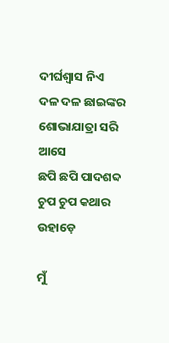ଦୀର୍ଘଶ୍ୱାସ ନିଏ
ଦଳ ଦଳ ଛାଇଙ୍କର ଶୋଭାଯାତ୍ରା ସରି ଆସେ
ଛପି ଛପି ପାଦଶବ୍ଦ
ଚୁପ ଚୁପ କଥାର ଉହାଡ଼େ

ମୁଁ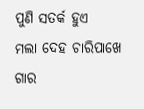ପୁଣି ସତର୍କ ହୁଏ
ମଲା ଦେହ ଚାରିପାଖେ ଗାର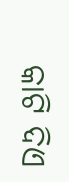କାଟି ଦିଏ